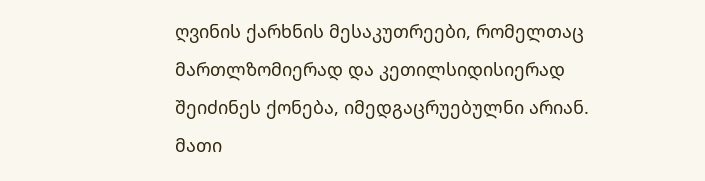ღვინის ქარხნის მესაკუთრეები, რომელთაც მართლზომიერად და კეთილსიდისიერად შეიძინეს ქონება, იმედგაცრუებულნი არიან. მათი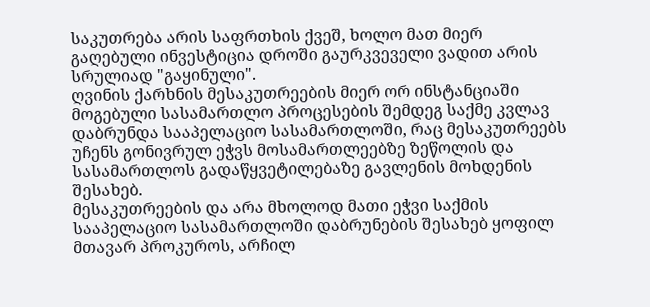საკუთრება არის საფრთხის ქვეშ, ხოლო მათ მიერ გაღებული ინვესტიცია დროში გაურკვეველი ვადით არის სრულიად "გაყინული".
ღვინის ქარხნის მესაკუთრეების მიერ ორ ინსტანციაში მოგებული სასამართლო პროცესების შემდეგ საქმე კვლავ დაბრუნდა სააპელაციო სასამართლოში, რაც მესაკუთრეებს უჩენს გონივრულ ეჭვს მოსამართლეებზე ზეწოლის და სასამართლოს გადაწყვეტილებაზე გავლენის მოხდენის შესახებ.
მესაკუთრეების და არა მხოლოდ მათი ეჭვი საქმის სააპელაციო სასამართლოში დაბრუნების შესახებ ყოფილ მთავარ პროკუროს, არჩილ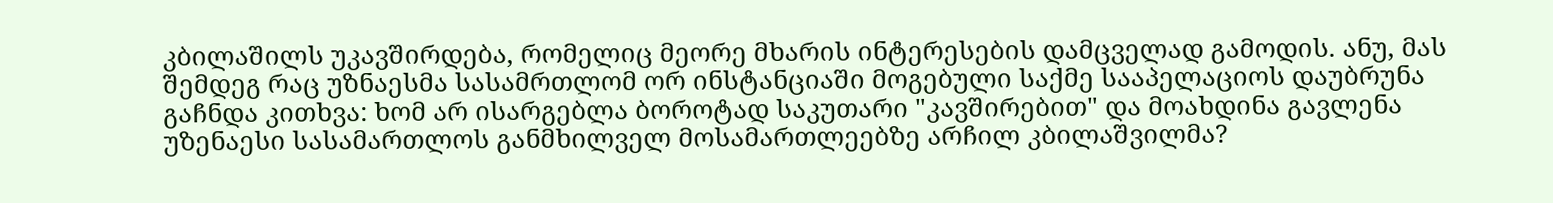კბილაშილს უკავშირდება, რომელიც მეორე მხარის ინტერესების დამცველად გამოდის. ანუ, მას შემდეგ რაც უზნაესმა სასამრთლომ ორ ინსტანციაში მოგებული საქმე სააპელაციოს დაუბრუნა გაჩნდა კითხვა: ხომ არ ისარგებლა ბოროტად საკუთარი "კავშირებით" და მოახდინა გავლენა უზენაესი სასამართლოს განმხილველ მოსამართლეებზე არჩილ კბილაშვილმა?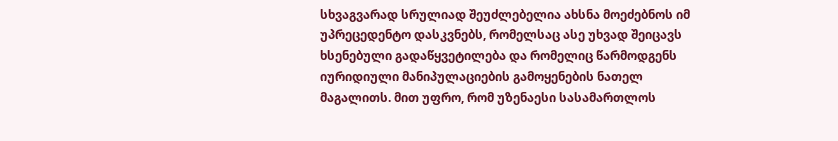სხვაგვარად სრულიად შეუძლებელია ახსნა მოეძებნოს იმ უპრეცედენტო დასკვნებს, რომელსაც ასე უხვად შეიცავს ხსენებული გადაწყვეტილება და რომელიც წარმოდგენს იურიდიული მანიპულაციების გამოყენების ნათელ მაგალითს. მით უფრო, რომ უზენაესი სასამართლოს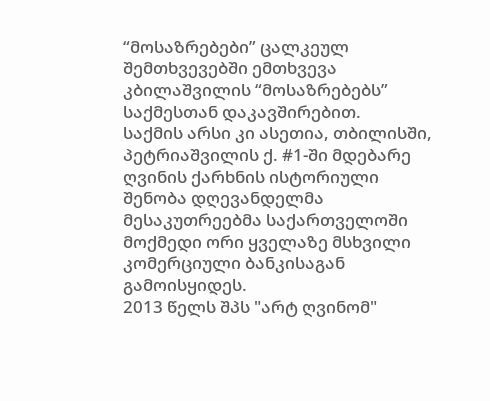“მოსაზრებები” ცალკეულ შემთხვევებში ემთხვევა კბილაშვილის “მოსაზრებებს” საქმესთან დაკავშირებით.
საქმის არსი კი ასეთია, თბილისში, პეტრიაშვილის ქ. #1-ში მდებარე ღვინის ქარხნის ისტორიული შენობა დღევანდელმა მესაკუთრეებმა საქართველოში მოქმედი ორი ყველაზე მსხვილი კომერციული ბანკისაგან გამოისყიდეს.
2013 წელს შპს "არტ ღვინომ"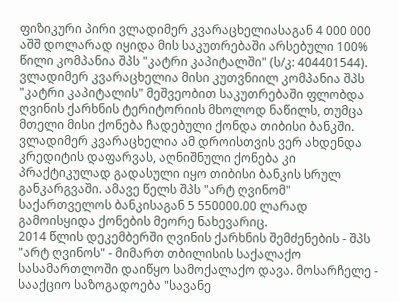ფიზიკური პირი ვლადიმერ კვარაცხელიასაგან 4 000 000 აშშ დოლარად იყიდა მის საკუთრებაში არსებული 100% წილი კომპანია შპს "კატრი კაპიტალში" (ს/კ: 404401544). ვლადიმერ კვარაცხელია მისი კუთვნიილ კომპანია შპს "კატრი კაპიტალის" მეშვეობით საკუთრებაში ფლობდა ღვინის ქარხნის ტერიტორიის მხოლოდ ნაწილს, თუმცა მთელი მისი ქონება ჩადებული ქონდა თიბისი ბანკში. ვლადიმერ კვარაცხელია ამ დროისთვის ვერ ახდენდა კრედიტის დაფარვას, აღნიშნული ქონება კი პრაქტიკულად გადასული იყო თიბისი ბანკის სრულ განკარგვაში. ამავე წელს შპს "არტ ღვინომ" საქართველოს ბანკისაგან 5 550000.00 ლარად გამოისყიდა ქონების მეორე ნახევარიც.
2014 წლის დეკემბერში ღვინის ქარხნის შემძენების - შპს "არტ ღვინოს" - მიმართ თბილისის საქალაქო სასამართლოში დაიწყო სამოქალაქო დავა. მოსარჩელე - სააქციო საზოგადოება "სავანე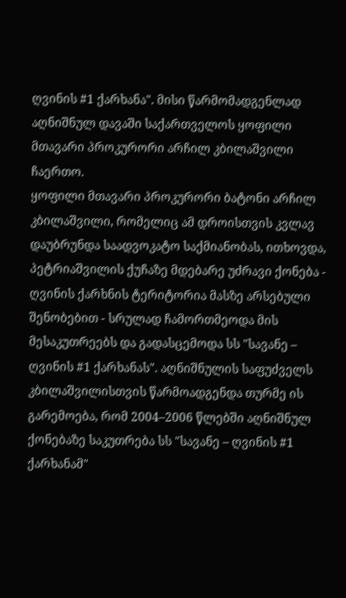ღვინის #1 ქარხანა". მისი წარმომადგენლად აღნიშნულ დავაში საქართველოს ყოფილი მთავარი პროკურორი არჩილ კბილაშვილი ჩაერთო.
ყოფილი მთავარი პროკურორი ბატონი არჩილ კბილაშვილი, რომელიც ამ დროისთვის კვლავ დაუბრუნდა საადვოკატო საქმიანობას, ითხოვდა, პეტრიაშვილის ქუჩაზე მდებარე უძრავი ქონება - ღვინის ქარხნის ტერიტორია მასზე არსებული შენობებით - სრულად ჩამორთმეოდა მის მესაკუთრეებს და გადასცემოდა სს "სავანე – ღვინის #1 ქარხანას". აღნიშნულის საფუძველს კბილაშვილისთვის წარმოადგენდა თურმე ის გარემოება, რომ 2004–2006 წლებში აღნიშნულ ქონებაზე საკუთრება სს "სავანე – ღვინის #1 ქარხანამ"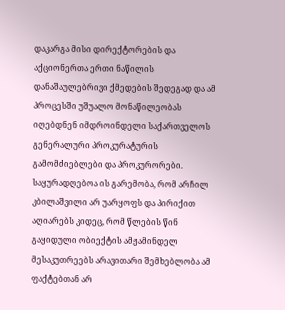დაკარგა მისი დირექტორების და აქციონერთა ერთი ნაწილის დანაშაულებრივი ქმედების შედეგად და ამ პროცესში უშუალო მონაწილეობას იღებდნენ იმდროინდელი საქართველოს გენერალური პროკურატურის გამომძიებლები და პროკურორები.
საყურადღებოა ის გარემობა, რომ არჩილ კბილაშვილი არ უარყოფს და პირიქით აღიარებს კიდეც, რომ წლების წინ გაყიდული ობიექტის ამჟამინდელ მესაკუთრეებს არავითარი შემხებლობა ამ ფაქტებთან არ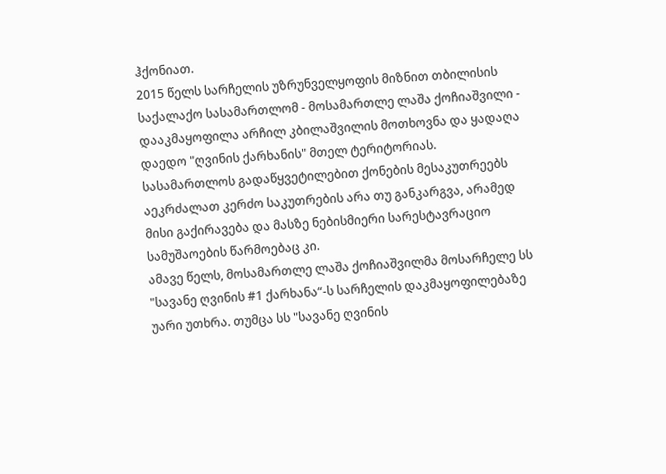ჰქონიათ.
2015 წელს სარჩელის უზრუნველყოფის მიზნით თბილისის საქალაქო სასამართლომ - მოსამართლე ლაშა ქოჩიაშვილი - დააკმაყოფილა არჩილ კბილაშვილის მოთხოვნა და ყადაღა დაედო "ღვინის ქარხანის" მთელ ტერიტორიას. სასამართლოს გადაწყვეტილებით ქონების მესაკუთრეებს აეკრძალათ კერძო საკუთრების არა თუ განკარგვა, არამედ მისი გაქირავება და მასზე ნებისმიერი სარესტავრაციო სამუშაოების წარმოებაც კი.
ამავე წელს, მოსამართლე ლაშა ქოჩიაშვილმა მოსარჩელე სს "სავანე ღვინის #1 ქარხანა“-ს სარჩელის დაკმაყოფილებაზე უარი უთხრა. თუმცა სს "სავანე ღვინის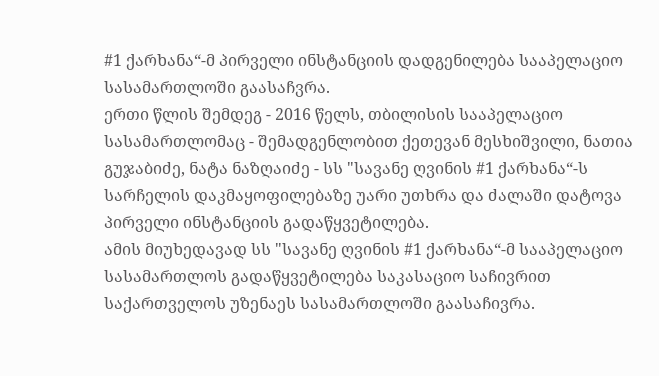#1 ქარხანა“-მ პირველი ინსტანციის დადგენილება სააპელაციო სასამართლოში გაასაჩვრა.
ერთი წლის შემდეგ - 2016 წელს, თბილისის სააპელაციო სასამართლომაც - შემადგენლობით ქეთევან მესხიშვილი, ნათია გუჯაბიძე, ნატა ნაზღაიძე - სს "სავანე ღვინის #1 ქარხანა“-ს სარჩელის დაკმაყოფილებაზე უარი უთხრა და ძალაში დატოვა პირველი ინსტანციის გადაწყვეტილება.
ამის მიუხედავად სს "სავანე ღვინის #1 ქარხანა“-მ სააპელაციო სასამართლოს გადაწყვეტილება საკასაციო საჩივრით საქართველოს უზენაეს სასამართლოში გაასაჩივრა.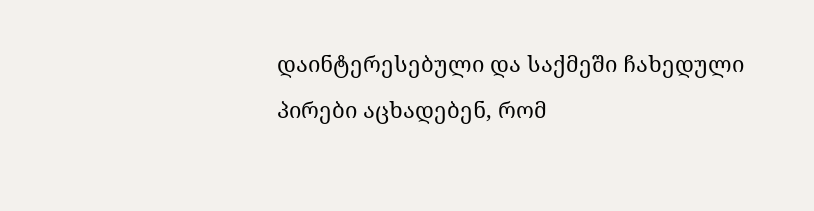დაინტერესებული და საქმეში ჩახედული პირები აცხადებენ, რომ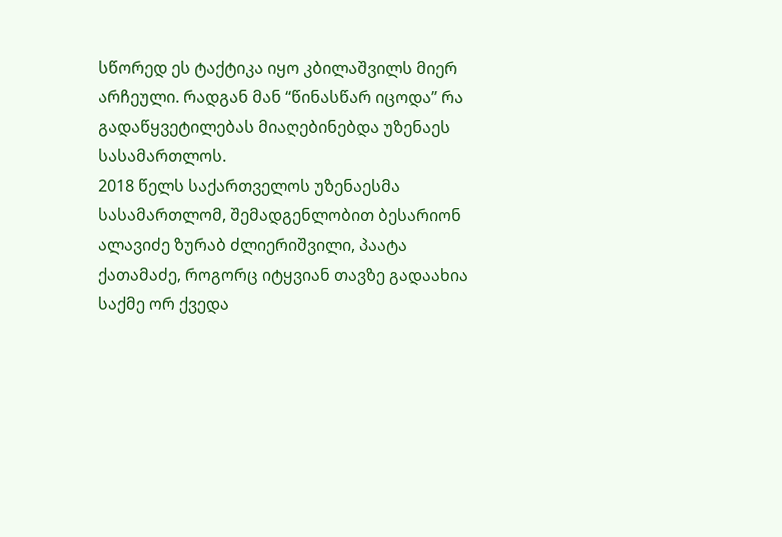სწორედ ეს ტაქტიკა იყო კბილაშვილს მიერ არჩეული. რადგან მან “წინასწარ იცოდა” რა გადაწყვეტილებას მიაღებინებდა უზენაეს სასამართლოს.
2018 წელს საქართველოს უზენაესმა სასამართლომ, შემადგენლობით ბესარიონ ალავიძე ზურაბ ძლიერიშვილი, პაატა ქათამაძე, როგორც იტყვიან თავზე გადაახია საქმე ორ ქვედა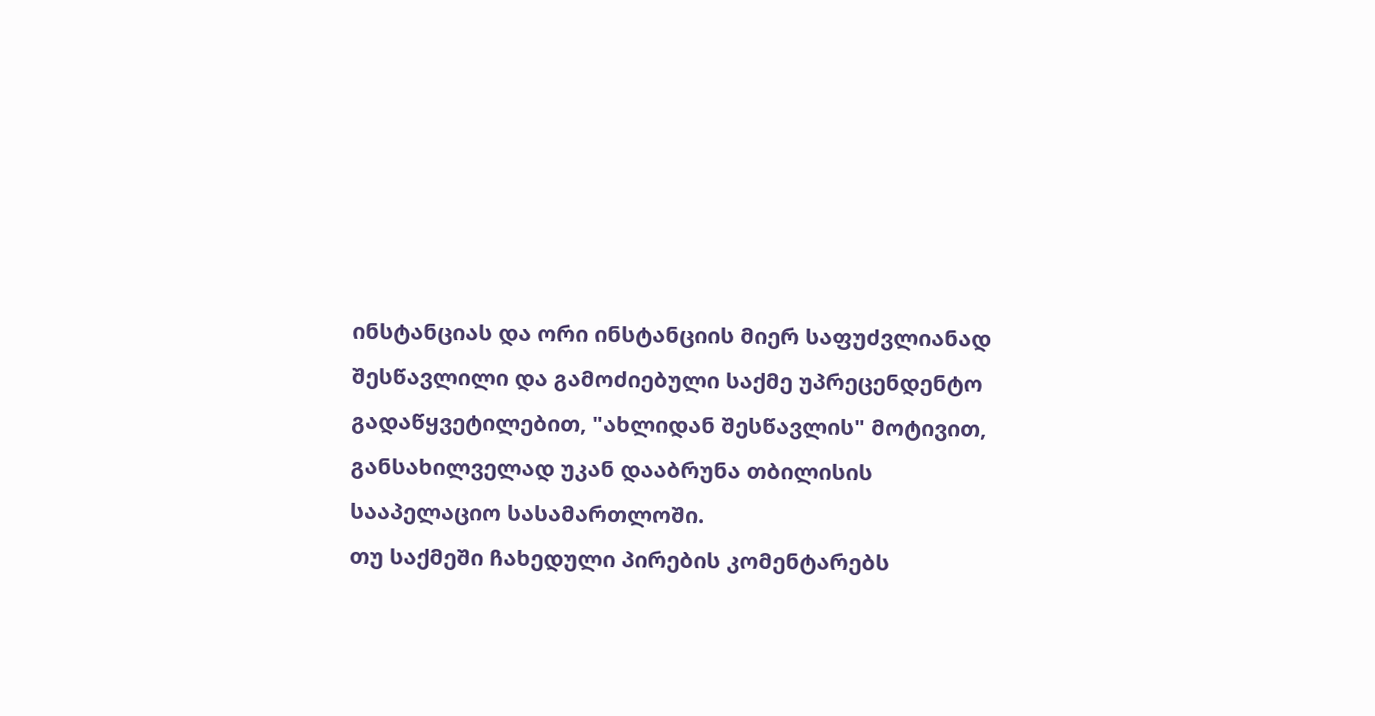ინსტანციას და ორი ინსტანციის მიერ საფუძვლიანად შესწავლილი და გამოძიებული საქმე უპრეცენდენტო გადაწყვეტილებით, "ახლიდან შესწავლის" მოტივით, განსახილველად უკან დააბრუნა თბილისის სააპელაციო სასამართლოში.
თუ საქმეში ჩახედული პირების კომენტარებს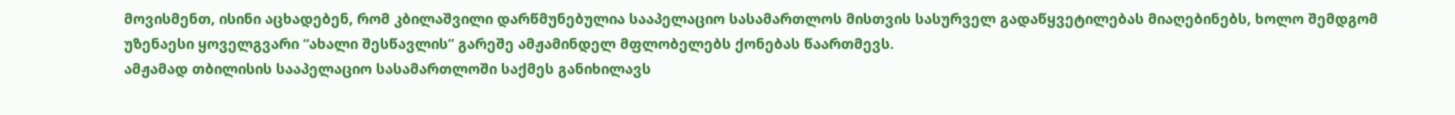მოვისმენთ, ისინი აცხადებენ, რომ კბილაშვილი დარწმუნებულია სააპელაციო სასამართლოს მისთვის სასურველ გადაწყვეტილებას მიაღებინებს, ხოლო შემდგომ უზენაესი ყოველგვარი “ახალი შესწავლის” გარეშე ამჟამინდელ მფლობელებს ქონებას წაართმევს.
ამჟამად თბილისის სააპელაციო სასამართლოში საქმეს განიხილავს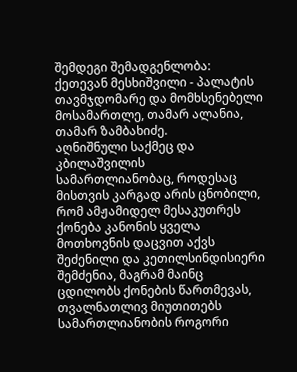შემდეგი შემადგენლობა: ქეთევან მესხიშვილი - პალატის თავმჯდომარე და მომხსენებელი მოსამართლე, თამარ ალანია, თამარ ზამბახიძე.
აღნიშნული საქმეც და კბილაშვილის სამართლიანობაც, როდესაც მისთვის კარგად არის ცნობილი, რომ ამჟამიდელ მესაკუთრეს ქონება კანონის ყველა მოთხოვნის დაცვით აქვს შეძენილი და კეთილსინდისიერი შემძენია, მაგრამ მაინც ცდილობს ქონების წართმევას, თვალნათლივ მიუთითებს სამართლიანობის როგორი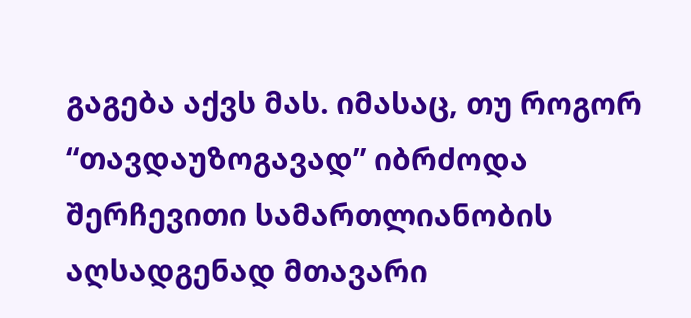გაგება აქვს მას. იმასაც, თუ როგორ “თავდაუზოგავად” იბრძოდა შერჩევითი სამართლიანობის აღსადგენად მთავარი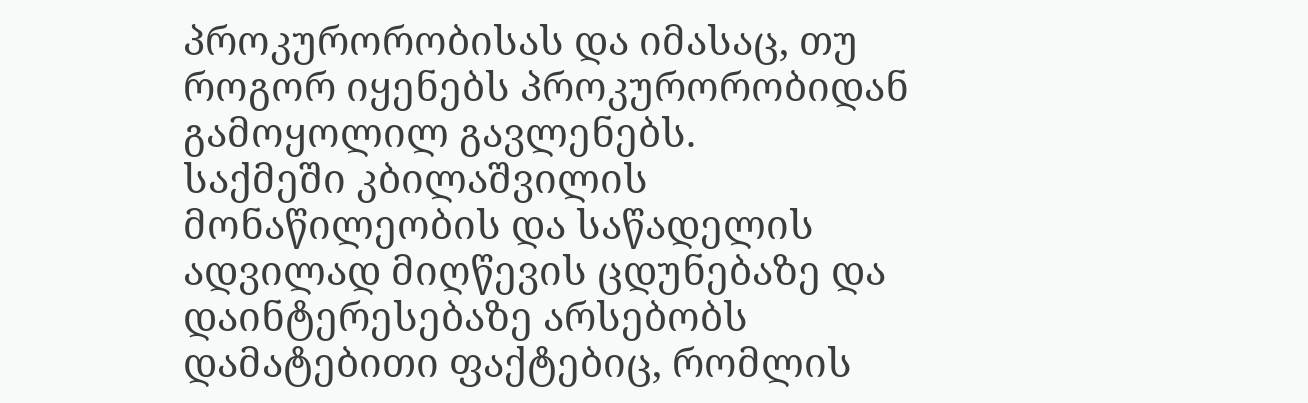პროკურორობისას და იმასაც, თუ როგორ იყენებს პროკურორობიდან გამოყოლილ გავლენებს.
საქმეში კბილაშვილის მონაწილეობის და საწადელის ადვილად მიღწევის ცდუნებაზე და დაინტერესებაზე არსებობს დამატებითი ფაქტებიც, რომლის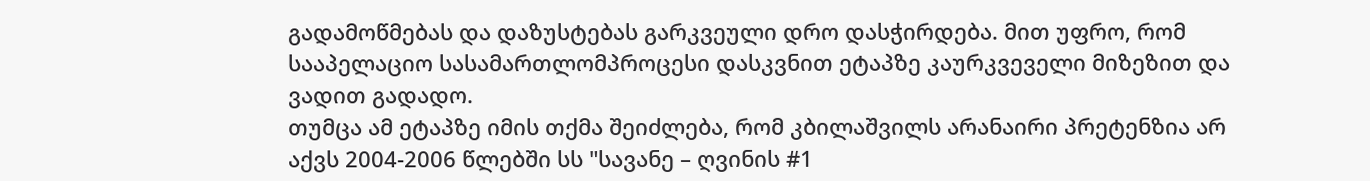გადამოწმებას და დაზუსტებას გარკვეული დრო დასჭირდება. მით უფრო, რომ სააპელაციო სასამართლომპროცესი დასკვნით ეტაპზე კაურკვეველი მიზეზით და ვადით გადადო.
თუმცა ამ ეტაპზე იმის თქმა შეიძლება, რომ კბილაშვილს არანაირი პრეტენზია არ აქვს 2004-2006 წლებში სს "სავანე – ღვინის #1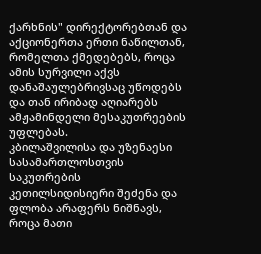ქარხნის" დირექტორებთან და აქციონერთა ერთი ნაწილთან, რომელთა ქმედებებს, როცა ამის სურვილი აქვს დანაშაულებრივსაც უწოდებს და თან ირიბად აღიარებს ამჟამინდელი მესაკუთრეების უფლებას.
კბილაშვილისა და უზენაესი სასამართლოსთვის საკუთრების კეთილსიდისიერი შეძენა და ფლობა არაფერს ნიშნავს, როცა მათი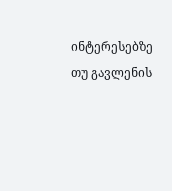ინტერესებზე თუ გავლენის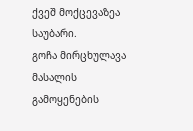ქვეშ მოქცევაზეა საუბარი.
გოჩა მირცხულავა
მასალის გამოყენების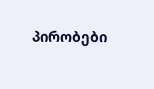პირობები